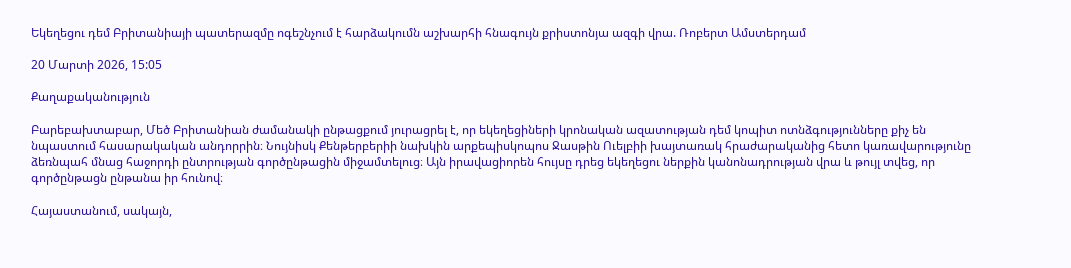Եկեղեցու դեմ Բրիտանիայի պատերազմը ոգեշնչում է հարձակումն աշխարհի հնագույն քրիստոնյա ազգի վրա. Ռոբերտ Ամստերդամ

20 Մարտի 2026, 15:05

Քաղաքականություն

Բարեբախտաբար, Մեծ Բրիտանիան ժամանակի ընթացքում յուրացրել է, որ եկեղեցիների կրոնական ազատության դեմ կոպիտ ոտնձգությունները քիչ են նպաստում հասարակական անդորրին։ Նույնիսկ Քենթերբերիի նախկին արքեպիսկոպոս Ջասթին Ուելբիի խայտառակ հրաժարականից հետո կառավարությունը ձեռնպահ մնաց հաջորդի ընտրության գործընթացին միջամտելուց։ Այն իրավացիորեն հույսը դրեց եկեղեցու ներքին կանոնադրության վրա և թույլ տվեց, որ գործընթացն ընթանա իր հունով։

Հայաստանում, սակայն,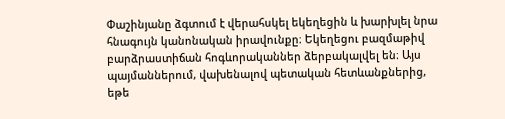Փաշինյանը ձգտում է վերահսկել եկեղեցին և խարխլել նրա հնագույն կանոնական իրավունքը։ Եկեղեցու բազմաթիվ բարձրաստիճան հոգևորականներ ձերբակալվել են։ Այս պայմաններում, վախենալով պետական հետևանքներից, եթե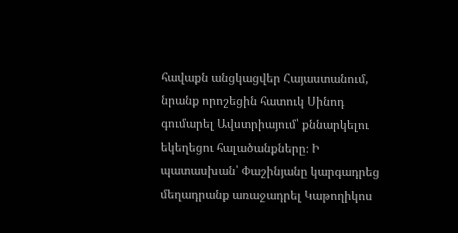հավաքն անցկացվեր Հայաստանում, նրանք որոշեցին հատուկ Սինոդ գումարել Ավստրիայում՝ քննարկելու եկեղեցու հալածանքները։ Ի պատասխան՝ Փաշինյանը կարգադրեց մեղադրանք առաջադրել Կաթողիկոս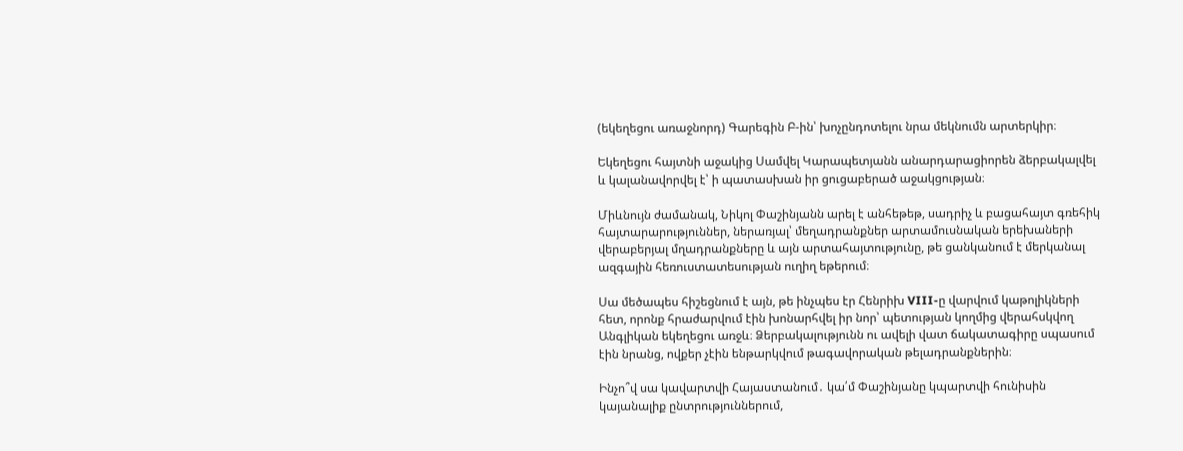(եկեղեցու առաջնորդ) Գարեգին Բ-ին՝ խոչընդոտելու նրա մեկնումն արտերկիր։

Եկեղեցու հայտնի աջակից Սամվել Կարապետյանն անարդարացիորեն ձերբակալվել և կալանավորվել է՝ ի պատասխան իր ցուցաբերած աջակցության։

Միևնույն ժամանակ, Նիկոլ Փաշինյանն արել է անհեթեթ, սադրիչ և բացահայտ գռեհիկ հայտարարություններ, ներառյալ՝ մեղադրանքներ արտամուսնական երեխաների վերաբերյալ մղադրանքները և այն արտահայտությունը, թե ցանկանում է մերկանալ ազգային հեռուստատեսության ուղիղ եթերում։

Սա մեծապես հիշեցնում է այն, թե ինչպես էր Հենրիխ VIII-ը վարվում կաթոլիկների հետ, որոնք հրաժարվում էին խոնարհվել իր նոր՝ պետության կողմից վերահսկվող Անգլիկան եկեղեցու առջև։ Ձերբակալությունն ու ավելի վատ ճակատագիրը սպասում էին նրանց, ովքեր չէին ենթարկվում թագավորական թելադրանքներին։

Ինչո՞վ սա կավարտվի Հայաստանում․ կա՛մ Փաշինյանը կպարտվի հունիսին կայանալիք ընտրություններում,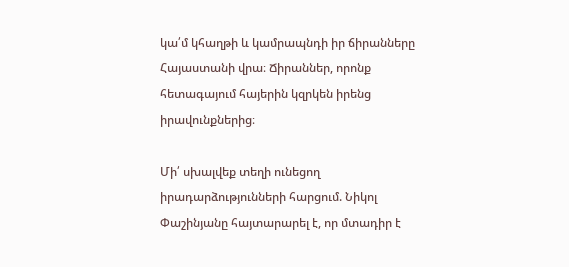կա՛մ կհաղթի և կամրապնդի իր ճիրանները Հայաստանի վրա։ Ճիրաններ, որոնք հետագայում հայերին կզրկեն իրենց իրավունքներից։

Մի՛ սխալվեք տեղի ունեցող իրադարձությունների հարցում. Նիկոլ Փաշինյանը հայտարարել է, որ մտադիր է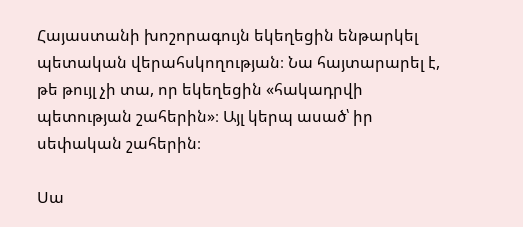Հայաստանի խոշորագույն եկեղեցին ենթարկել պետական վերահսկողության։ Նա հայտարարել է, թե թույլ չի տա, որ եկեղեցին «հակադրվի պետության շահերին»։ Այլ կերպ ասած՝ իր սեփական շահերին։

Սա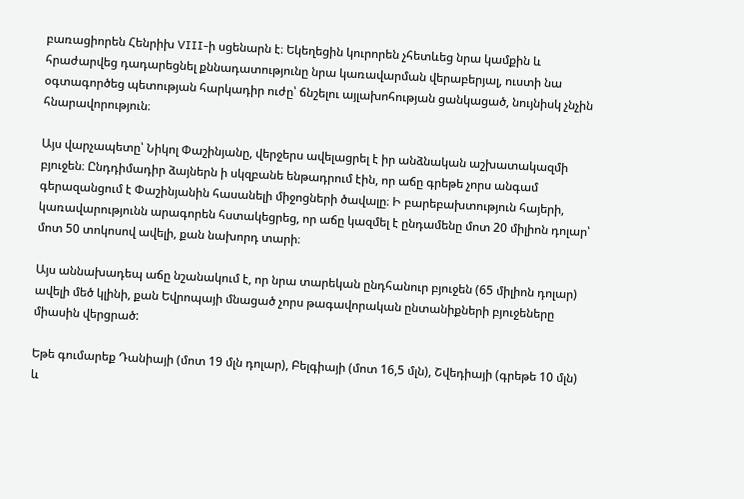բառացիորեն Հենրիխ VIII-ի սցենարն է։ Եկեղեցին կուրորեն չհետևեց նրա կամքին և հրաժարվեց դադարեցնել քննադատությունը նրա կառավարման վերաբերյալ, ուստի նա օգտագործեց պետության հարկադիր ուժը՝ ճնշելու այլախոհության ցանկացած, նույնիսկ չնչին հնարավորություն։

Այս վարչապետը՝ Նիկոլ Փաշինյանը, վերջերս ավելացրել է իր անձնական աշխատակազմի բյուջեն։ Ընդդիմադիր ձայներն ի սկզբանե ենթադրում էին, որ աճը գրեթե չորս անգամ գերազանցում է Փաշինյանին հասանելի միջոցների ծավալը։ Ի բարեբախտություն հայերի, կառավարությունն արագորեն հստակեցրեց, որ աճը կազմել է ընդամենը մոտ 20 միլիոն դոլար՝ մոտ 50 տոկոսով ավելի, քան նախորդ տարի։

Այս աննախադեպ աճը նշանակում է, որ նրա տարեկան ընդհանուր բյուջեն (65 միլիոն դոլար) ավելի մեծ կլինի, քան Եվրոպայի մնացած չորս թագավորական ընտանիքների բյուջեները միասին վերցրած:

Եթե գումարեք Դանիայի (մոտ 19 մլն դոլար), Բելգիայի (մոտ 16,5 մլն), Շվեդիայի (գրեթե 10 մլն) և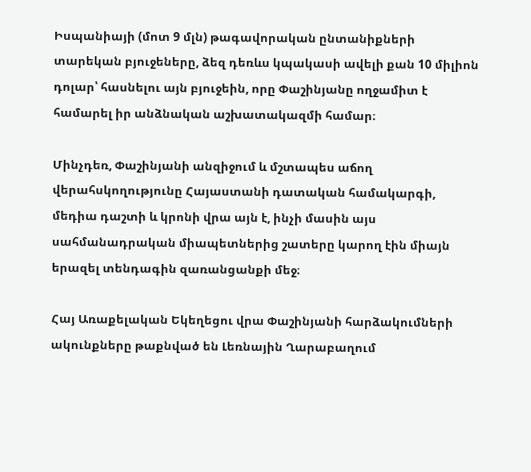Իսպանիայի (մոտ 9 մլն) թագավորական ընտանիքների տարեկան բյուջեները, ձեզ դեռևս կպակասի ավելի քան 10 միլիոն դոլար՝ հասնելու այն բյուջեին, որը Փաշինյանը ողջամիտ է համարել իր անձնական աշխատակազմի համար։

Մինչդեռ, Փաշինյանի անզիջում և մշտապես աճող վերահսկողությունը Հայաստանի դատական համակարգի, մեդիա դաշտի և կրոնի վրա այն է, ինչի մասին այս սահմանադրական միապետներից շատերը կարող էին միայն երազել տենդագին զառանցանքի մեջ։

Հայ Առաքելական Եկեղեցու վրա Փաշինյանի հարձակումների ակունքները թաքնված են Լեռնային Ղարաբաղում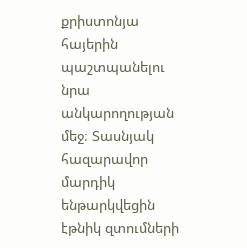քրիստոնյա հայերին պաշտպանելու նրա անկարողության մեջ։ Տասնյակ հազարավոր մարդիկ ենթարկվեցին էթնիկ զտումների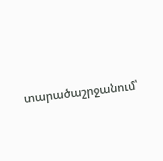տարածաշրջանում՝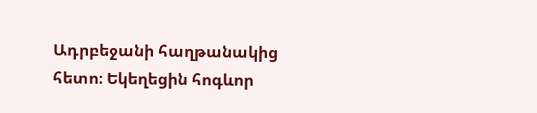Ադրբեջանի հաղթանակից հետո։ Եկեղեցին հոգևոր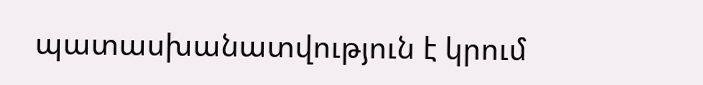պատասխանատվություն է կրում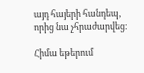այդ հայերի հանդեպ, որից նա չհրաժարվեց։

Հիմա եթերում